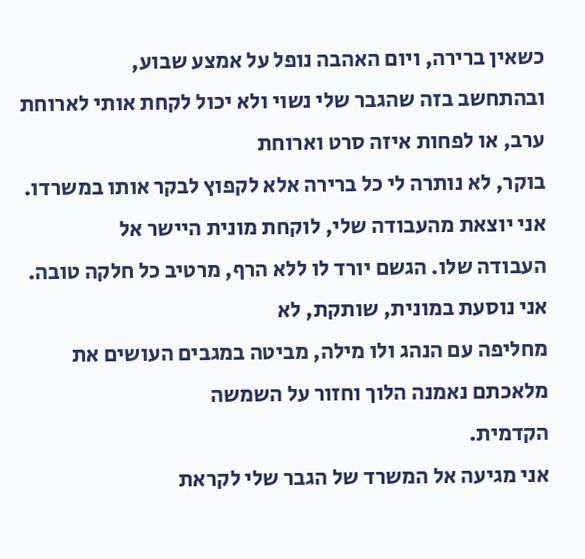כשאין ברירה, ויום האהבה נופל על אמצע שבוע,
ובהתחשב בזה שהגבר שלי נשוי ולא יכול לקחת אותי לארוחת ערב, או לפחות איזה סרט וארוחת
בוקר, לא נותרה לי כל ברירה אלא לקפוץ לבקר אותו במשרדו.
אני יוצאת מהעבודה שלי, לוקחת מונית היישר אל
העבודה שלו. הגשם יורד לו ללא הרף, מרטיב כל חלקה טובה. אני נוסעת במונית, שותקת, לא
מחליפה עם הנהג ולו מילה, מביטה במגבים העושים את מלאכתם נאמנה הלוך וחזור על השמשה
הקדמית.
אני מגיעה אל המשרד של הגבר שלי לקראת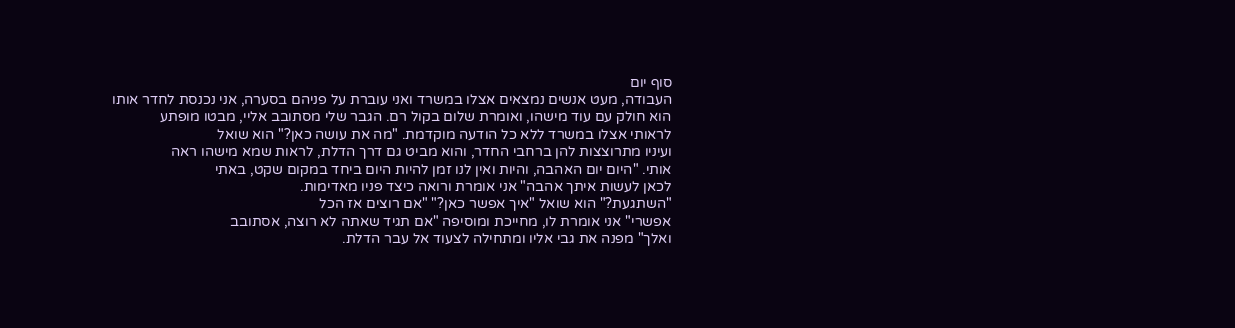סוף יום
העבודה, מעט אנשים נמצאים אצלו במשרד ואני עוברת על פניהם בסערה, אני נכנסת לחדר אותו
הוא חולק עם עוד מישהו, ואומרת שלום בקול רם. הגבר שלי מסתובב אליי, מבטו מופתע
לראותי אצלו במשרד ללא כל הודעה מוקדמת. "מה את עושה כאן?" הוא שואל
ועיניו מתרוצצות להן ברחבי החדר, והוא מביט גם דרך הדלת, לראות שמא מישהו ראה
אותי. "היום יום האהבה, והיות ואין לנו זמן להיות היום ביחד במקום שקט, באתי
לכאן לעשות איתך אהבה" אני אומרת ורואה כיצד פניו מאדימות.
"השתגעת?" הוא שואל "איך אפשר כאן?" "אם רוצים אז הכל
אפשרי" אני אומרת לו, מחייכת ומוסיפה "אם תגיד שאתה לא רוצה, אסתובב
ואלך" מפנה את גבי אליו ומתחילה לצעוד אל עבר הדלת.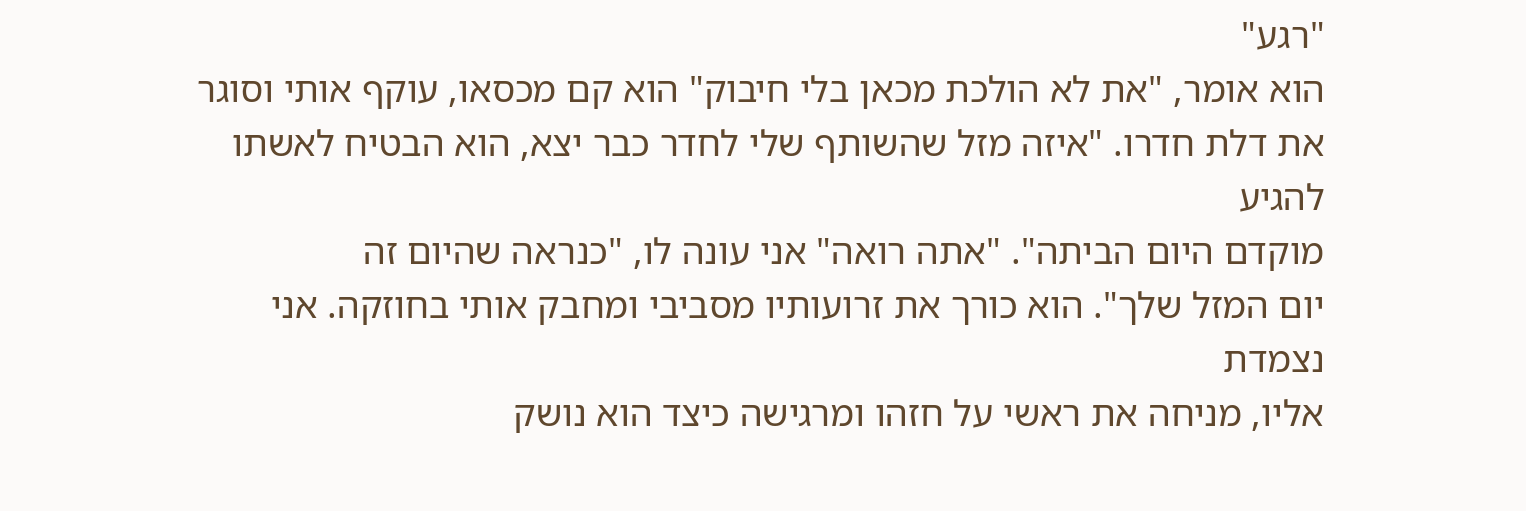"רגע"
הוא אומר, "את לא הולכת מכאן בלי חיבוק" הוא קם מכסאו, עוקף אותי וסוגר
את דלת חדרו. "איזה מזל שהשותף שלי לחדר כבר יצא, הוא הבטיח לאשתו להגיע
מוקדם היום הביתה". "אתה רואה" אני עונה לו, "כנראה שהיום זה
יום המזל שלך". הוא כורך את זרועותיו מסביבי ומחבק אותי בחוזקה. אני נצמדת
אליו, מניחה את ראשי על חזהו ומרגישה כיצד הוא נושק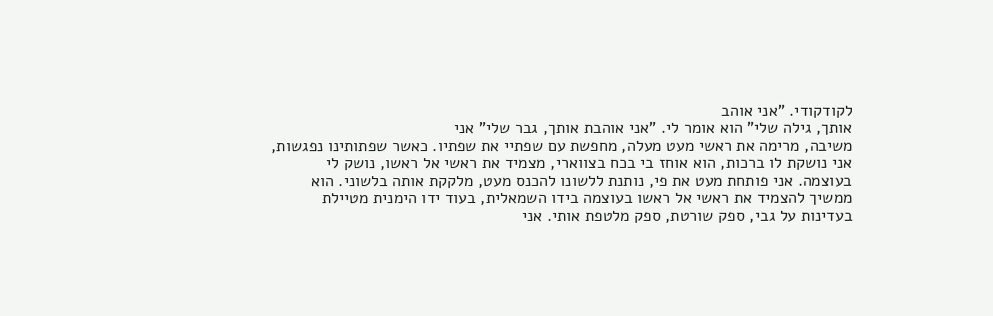לקודקודי. "אני אוהב
אותך, גילה שלי" הוא אומר לי. "אני אוהבת אותך, גבר שלי" אני
משיבה, מרימה את ראשי מעט מעלה, מחפשת עם שפתיי את שפתיו. כאשר שפתותינו נפגשות,
אני נושקת לו ברכות, הוא אוחז בי בכח בצווארי, מצמיד את ראשי אל ראשו, נושק לי
בעוצמה. אני פותחת מעט את פי, נותנת ללשונו להכנס מעט, מלקקת אותה בלשוני. הוא
ממשיך להצמיד את ראשי אל ראשו בעוצמה בידו השמאלית, בעוד ידו הימנית מטיילת
בעדינות על גבי, ספק שורטת, ספק מלטפת אותי. אני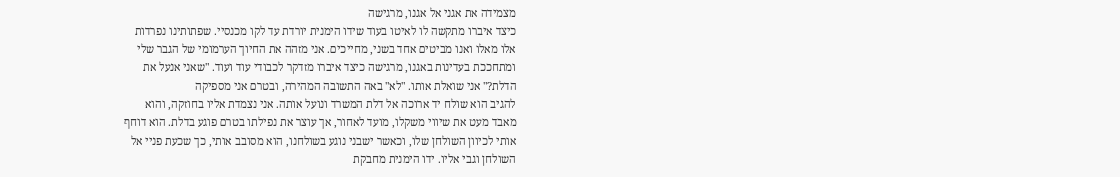מצמידה את אגני אל אגנו, מרגישה
כיצד איברו מתקשה לו לאיטו בעוד שידו הימנית יורדת עד לקו מכנסיי. שפתותינו נפרדות
אלו מאלו ואנו מביטים אחד בשני, מחייכים. אני מזהה את החיוך הערמומי של הגבר שלי
ומתחככת בעדינות באגנו, מרגישה כיצד איברו מזדקר לכבודי עוד ועוד. "שאני אנעל את
הדלת?" אני שואלת אותו. "לא" באה התשובה המהירה, ובטרם אני מספיקה
להגיב הוא שולח יד ארוכה אל דלת המשרד ונועל אותה. אני נצמדת אליו בחוזקה, והוא
מאבד מעט את שיווי משקלו, מועד לאחור, אך עוצר את נפילתו בטרם פוגע בדלת. הוא דוחף
אותי לכיוון השולחן שלו, וכאשר ישבני נוגע בשולחנו, הוא מסובב אותי, כך שכעת פניי אל
השולחן וגבי אליו. ידו הימנית מחבקת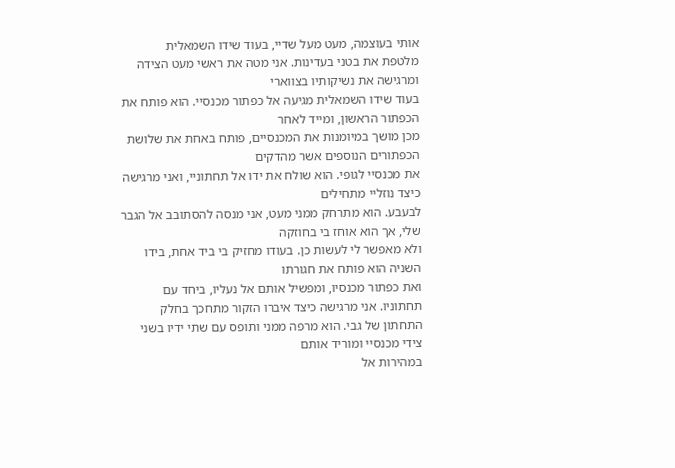אותי בעוצמה, מעט מעל שדיי, בעוד שידו השמאלית
מלטפת את בטני בעדינות. אני מטה את ראשי מעט הצידה ומרגישה את נשיקותיו בצווארי
בעוד שידו השמאלית מגיעה אל כפתור מכנסיי. הוא פותח את הכפתור הראשון, ומייד לאחר
מכן מושך במיומנות את המכנסיים, פותח באחת את שלושת הכפתורים הנוספים אשר מהדקים
את מכנסיי לגופי. הוא שולח את ידו אל תחתוניי, ואני מרגישה כיצד נוזליי מתחילים
לבעבע. הוא מתרחק ממני מעט, אני מנסה להסתובב אל הגבר שלי, אך הוא אוחז בי בחוזקה
ולא מאפשר לי לעשות כן. בעודו מחזיק בי ביד אחת, בידו השניה הוא פותח את חגורתו
ואת כפתור מכנסיו, ומפשיל אותם אל נעליו, ביחד עם תחתוניו. אני מרגישה כיצד איברו הזקור מתחכך בחלק
התחתון של גבי. הוא מרפה ממני ותופס עם שתי ידיו בשני צידי מכנסיי ומוריד אותם
במהירות אל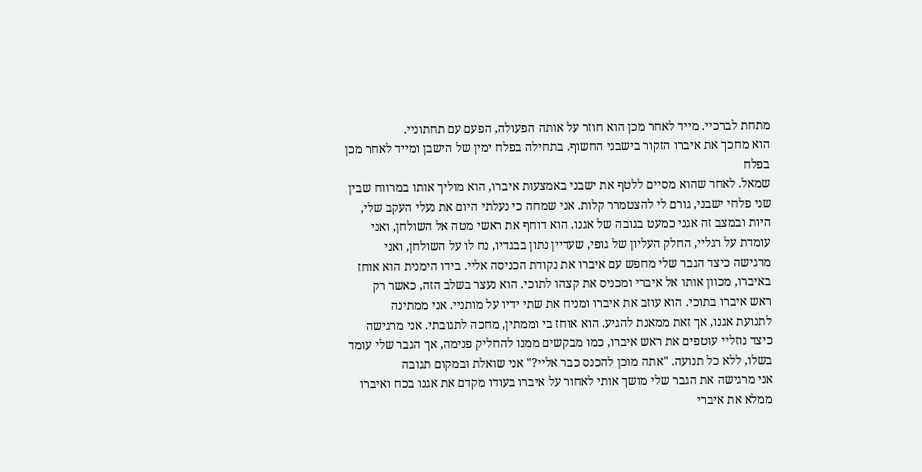מתחת לברכיי. מייד לאחר מכן הוא חוזר על אותה הפעולה, הפעם עם תחתוניי.
הוא מחכך את איברו הזקור בישבני החשוף. בתחילה בפלח ימין של הישבן ומייד לאחר מכן בפלח
שמאל. לאחר שהוא מסיים ללטף את ישבני באמצעות איברו, הוא מוליך אותו במרווח שבין
שני פלחי ישבני, גורם לי להצטמרר קלות. אני שמחה כי נעלתי היום את נעלי העקב שלי,
היות ובמצב זה אגני כמעט בגובה של אגנו. הוא דוחף את ראשי מטה אל השולחן, ואני
עומדת על רגליי, החלק העליון של גופי, שעדיין נתון בבגדיו, נח לו על השולחן, ואני
מרגישה כיצד הגבר שלי מחפש עם איברו את נקודת הכניסה אליי. בידו הימנית הוא אוחז
באיברו, מכוון אותו אל איברי ומכניס את קצהו לתוכי. הוא נעצר בשלב הזה, כאשר רק
ראש איברו בתוכי. הוא עוזב את איברו ומניח את שתי ידיו על מותניי. אני ממתינה
לתנועת אגנו, אך זאת ממאנת להגיע. הוא אוחז בי וממתין, מחכה לתגובתי. אני מרגישה
כיצד נוזליי עוטפים את ראש איברו, כמו מבקשים ממנו להחליק פנימה, אך הגבר שלי עומד
בשלו, ללא כל תנועה. "אתה מוכן להכנס כבר אליי?" אני שואלת ובמקום תגובה
אני מרגישה את הגבר שלי מושך אותי לאחור על איברו בעודו מקדם את אגנו בכח ואיברו
ממלא את איברי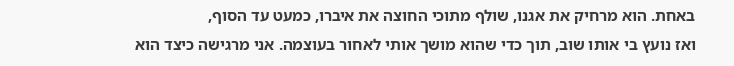באחת. הוא מרחיק את אגנו, שולף מתוכי החוצה את איברו, כמעט עד הסוף,
ואז נועץ בי אותו שוב, תוך כדי שהוא מושך אותי לאחור בעוצמה. אני מרגישה כיצד הוא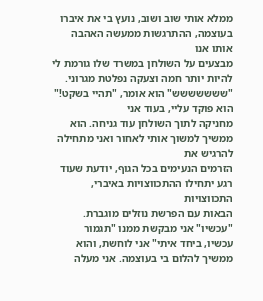ממלא אותי שוב ושוב, נועץ בי את איברו בעוצמה, ההתרגשות ממעשה האהבה אותו אנו
מבצעים על השולחן במשרד שלו גורמת לי להיות יותר חמה וצעקה נפלטת מגרוני.
"ששששששש" הוא אומר, "תהיי בשקט!" הוא פוקד עליי, בעוד אני
מחניקה לתוך השולחן עוד גניחה. הוא ממשיך למשוך אותי לאחור ואני מתחילה להרגיש את
הזרמים הנעימים בכל הגוף, יודעת שעוד רגע יתחילו ההתכווצויות באיברי, התכווצויות
הבאות עם הפרשת נוזלים מוגברת. "עכשיו" אני מבקשת ממנו "תגמור
עכשיו, ביחד איתי" אני לוחשת, והוא ממשיך להלום בי בעוצמה. אני מעלה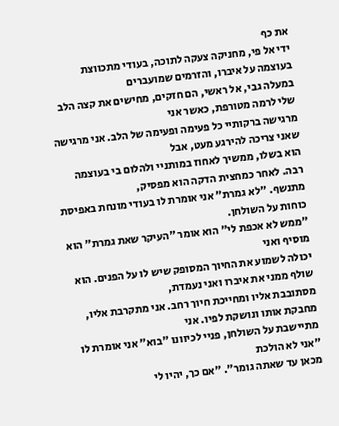את כף
ידי אל פי, מחניקה צעקה לתוכה, בעודי מתכווצת בעוצמה על איברו, והזרמים שמועברים
במעלה גבי, אל ראשי, הם חזקים, מחישים את קצה הלב שלי לרמה מטורפת, כאשר אני
מרגישה ברקותיי כל פעימה ופעימה של הלב. אני מרגישה שאני צריכה להירגע מעט, אבל
הוא בשלו, ממשיך לאחוז במותניי ולהלום בי בעוצמה רבה. לאחר כמחצית הדקה הוא מפסיק,
מתנשף. "לא גמרת" אני אומרת לו בעודי מונחת באפיסת כוחות על השולחן.
"ממש לא אכפת לי" הוא אומר "העיקר שאת גמרת" הוא מוסיף ואני
יכולה לשמוע את החיוך המסופק שיש לו על הפנים. הוא שולף ממני את איברו ואני נעמדת,
מסתובבת אליו ומחייכת חיוך רחב. אני מתקרבת אליו, מחבקת אותו ונושקת לפיו. אני
מתיישבת על השולחן, פניי לכיוונו "בוא" אני אומרת לו "אני לא הולכת
מכאן עד שאתה גומר". "אם כך, יהיו לי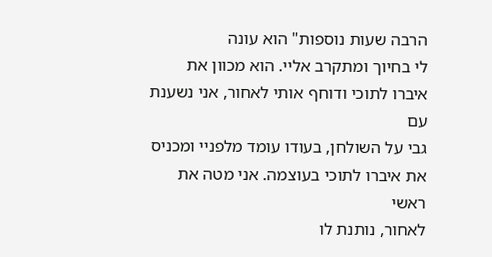הרבה שעות נוספות" הוא עונה
לי בחיוך ומתקרב אליי. הוא מכוון את איברו לתוכי ודוחף אותי לאחור, אני נשענת עם
גבי על השולחן, בעודו עומד מלפניי ומכניס את איברו לתוכי בעוצמה. אני מטה את ראשי
לאחור, נותנת לו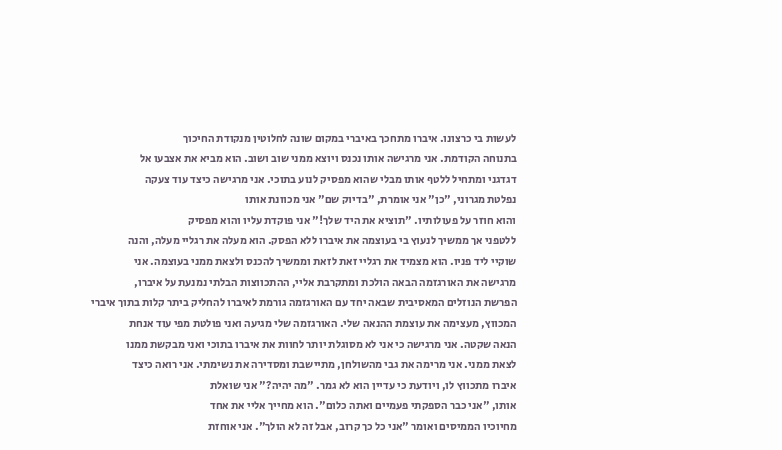לעשות בי כרצונו. איברו מתחכך באיברי במקום שונה לחלוטין מנקודת החיכוך
בתנוחה הקודמת. אני מרגישה אותו נכנס ויוצא ממני שוב ושוב. הוא מביא את אצבעו אל
דגדגני ומתחיל ללטף אותו מבלי שהוא מפסיק לנוע בתוכי. אני מרגישה כיצד עוד צעקה
נפלטת מגרוני, "כן" אני אומרת, "בדיוק שם" אני מכוונת אותו
והוא חוזר על פעולותיו. "תוציא את היד שלך!" אני פוקדת עליו והוא מפסיק
ללטפני אך ממשיך לנעוץ בי בעוצמה את איברו ללא הפסק. הוא מעלה את רגליי מעלה, והנה
שוקיי ליד פניו. הוא מצמיד את רגליי זאת לזאת וממשיך להכנס ולצאת ממני בעוצמה. אני
מרגישה את האורגזמה הבאה הולכת ומתקרבת אליי, ההתכווצות הבלתי נמנעת על איברו,
הפרשת הנוזלים המאסיבית שבאה יחד עם האורגזמה גורמת לאיברו להחליק ביתר קלות בתוך איברי
המכווץ, מעצימה את עוצמת ההנאה שלי. האורגזמה שלי מגיעה ואני פולטת מפי עוד אנחת
הנאה שקטה. אני מרגישה כי אני לא מסוגלת יותר לחוות את איברו בתוכי ואני מבקשת ממנו
לצאת ממני. אני מרימה את גבי מהשולחן, מתיישבת ומסדירה את נשימתי. אני רואה כיצד
איברו מתכווץ לו, ויודעת כי עדיין הוא לא גמר. "מה יהיה?" אני שואלת
אותו, "אני כבר הספקתי פעמיים ואתה כלום". הוא מחייך אליי את אחד
מחיוכיו הממיסים ואומר "אני כל כך קרוב, אבל זה לא הולך". אני אוחזת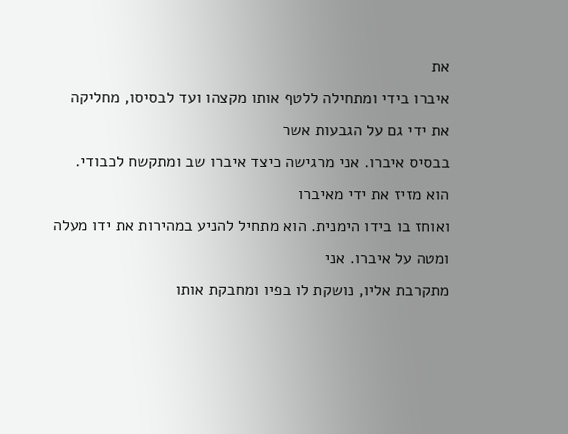את
איברו בידי ומתחילה ללטף אותו מקצהו ועד לבסיסו, מחליקה את ידי גם על הגבעות אשר
בבסיס איברו. אני מרגישה כיצד איברו שב ומתקשח לכבודי. הוא מזיז את ידי מאיברו
ואוחז בו בידו הימנית. הוא מתחיל להניע במהירות את ידו מעלה ומטה על איברו. אני
מתקרבת אליו, נושקת לו בפיו ומחבקת אותו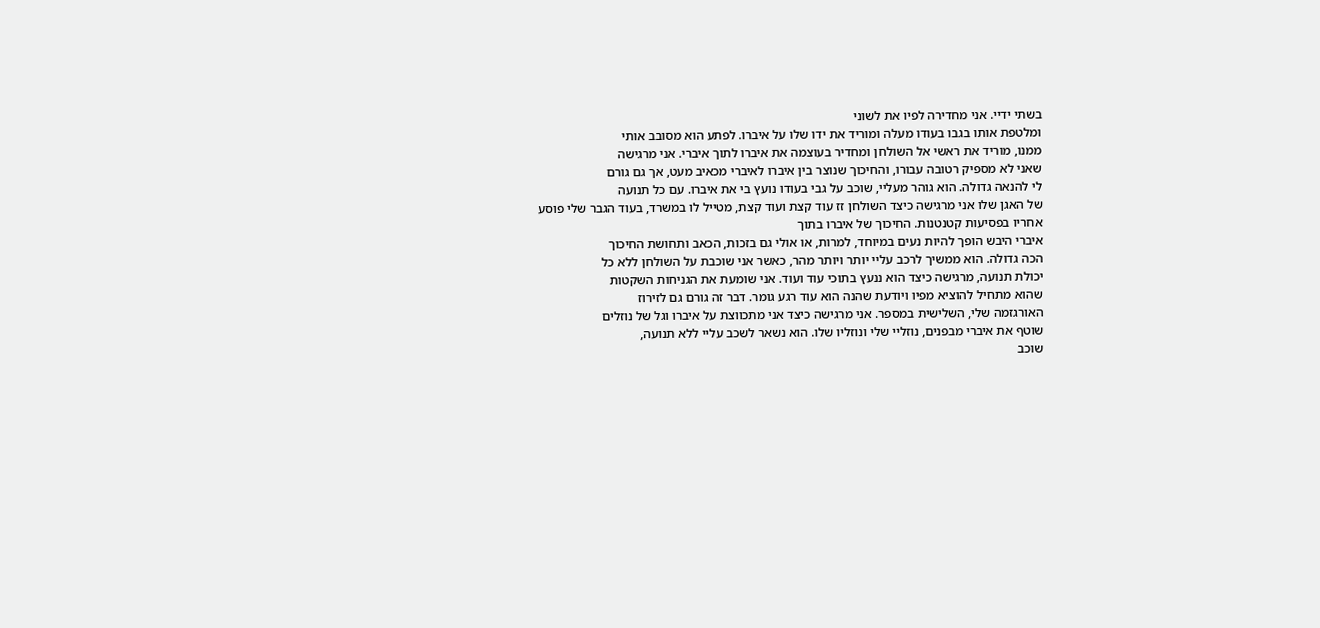בשתי ידיי. אני מחדירה לפיו את לשוני
ומלטפת אותו בגבו בעודו מעלה ומוריד את ידו שלו על איברו. לפתע הוא מסובב אותי
ממנו, מוריד את ראשי אל השולחן ומחדיר בעוצמה את איברו לתוך איברי. אני מרגישה
שאני לא מספיק רטובה עבורו, והחיכוך שנוצר בין איברו לאיברי מכאיב מעט, אך גם גורם
לי להנאה גדולה. הוא גוהר מעליי, שוכב על גבי בעודו נועץ בי את איברו. עם כל תנועה
של האגן שלו אני מרגישה כיצד השולחן זז עוד קצת ועוד קצת, מטייל לו במשרד, בעוד הגבר שלי פוסע אחריו בפסיעות קטנטנות. החיכוך של איברו בתוך
איברי היבש הופך להיות נעים במיוחד, למרות, או אולי גם בזכות, הכאב ותחושת החיכוך
הכה גדולה. הוא ממשיך לרכב עליי יותר ויותר מהר, כאשר אני שוכבת על השולחן ללא כל
יכולת תנועה, מרגישה כיצד הוא ננעץ בתוכי עוד ועוד. אני שומעת את הגניחות השקטות
שהוא מתחיל להוציא מפיו ויודעת שהנה הוא עוד רגע גומר. דבר זה גורם גם לזירוז
האורגזמה שלי, השלישית במספר. אני מרגישה כיצד אני מתכווצת על איברו וגל של נוזלים
שוטף את איברי מבפנים, נוזליי שלי ונוזליו שלו. הוא נשאר לשכב עליי ללא תנועה,
שוכב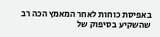באפיסת כוחות לאחר המאמץ הכה רב שהשקיע בסיפוק של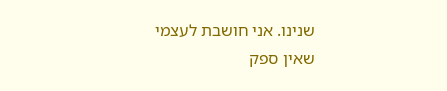שנינו. אני חושבת לעצמי
שאין ספק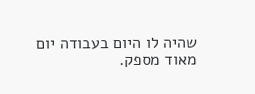שהיה לו היום בעבודה יום מאוד מספק.